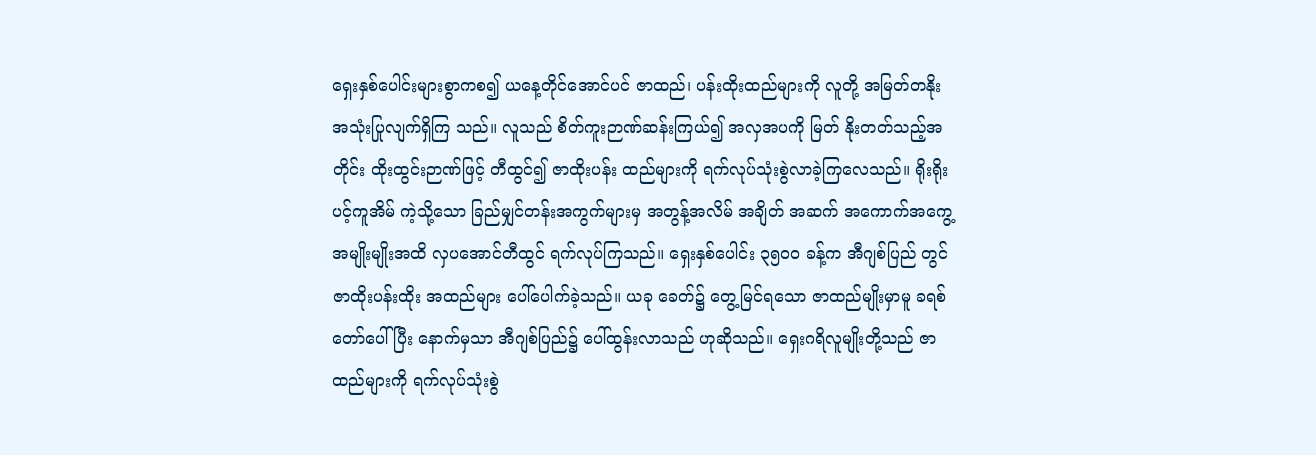ရှေးနှစ်ပေါင်းများစွာကစ၍ ယနေ့တိုင်အောင်ပင် ဇာထည်၊ ပန်းထိုးထည်များကို လူတို့ အမြတ်တနိုးအသုံးပြုလျက်ရှိကြ သည်။ လူသည် စိတ်ကူးဉာဏ်ဆန်းကြယ်၍ အလှအပကို မြတ် နိုးတတ်သည့်အတိုင်း ထိုးထွင်းဉာဏ်ဖြင့် တီထွင်၍ ဇာထိုးပန်း ထည်များကို ရက်လုပ်သုံးစွဲလာခဲ့ကြလေသည်။ ရိုးရိုးပင့်ကူအိမ် ကဲ့သို့သော ခြည်မျှင်တန်းအကွက်များမှ အတွန့်အလိမ် အချိတ် အဆက် အကောက်အကွေ့အမျိုးမျိုးအထိ လှပအောင်တီထွင် ရက်လုပ်ကြသည်။ ရှေးနှစ်ပေါင်း ၃၅ဝဝ ခန့်က အီဂျစ်ပြည် တွင် ဇာထိုးပန်းထိုး အထည်များ ပေါ်ပေါက်ခဲ့သည်။ ယခု ခေတ်၌ တွေ့မြင်ရသော ဇာထည်မျိုးမှာမူ ခရစ်တော်ပေါ်ပြီး နောက်မှသာ အီဂျစ်ပြည်၌ ပေါ်ထွန်းလာသည် ဟုဆိုသည်။ ရှေးဂရိလူမျိုးတို့သည် ဇာထည်များကို ရက်လုပ်သုံးစွဲ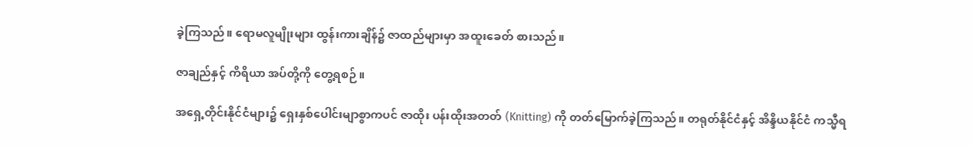ခဲ့ကြသည်။ ရောမလူမျိုးများ ထွန်းကားချိန်၌ ဇာထည်များမှာ အထူးခေတ် စားသည်။

ဇာချည်နှင့် ကိရိယာ အပ်တို့ကို တွေ့ရစဉ်။

အရှေ့တိုင်းနိုင်ငံများ၌ ရှေးနှစ်ပေါင်းမျာစွာကပင် ဇာထိုး ပန်းထိုးအတတ် (Knitting) ကို တတ်မြောက်ခဲ့ကြသည်။ တရုတ်နိုင်ငံနှင့် အိန္ဒိယနိုင်ငံ ကသ္မီရ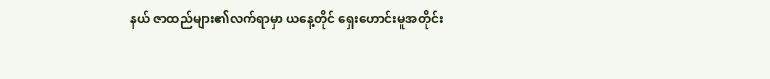နယ် ဇာထည်များ၏လက်ရာမှာ ယနေ့တိုင် ရှေးဟောင်းမူအတိုင်း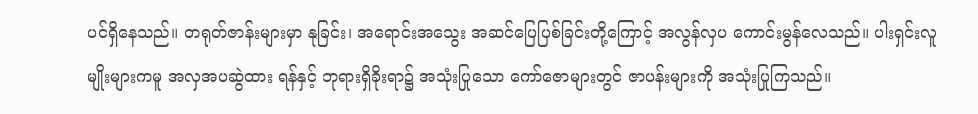ပင်ရှိနေသည်။ တရုတ်ဇာန်းများမှာ နုခြင်း၊ အရောင်းအသွေး အဆင်ပြေပြစ်ခြင်းတို့ကြောင့် အလွန်လှပ ကောင်းမွန်လေသည်။ ပါးရှင်းလူမျိုးများကမူ အလှအပဆွဲထား ရန်နှင့် ဘုရားရှိခိုးရာ၌ အသုံးပြုသော ကော်ဇောများတွင် ဇာပန်းများကို အသုံးပြုကြသည်။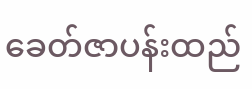ခေတ်ဇာပန်းထည်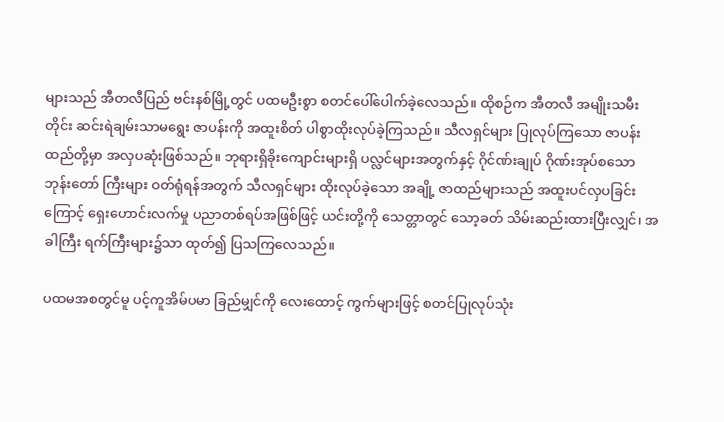များသည် အီတလီပြည် ဗင်းနစ်မြို့တွင် ပထမဦးစွာ စတင်ပေါ်ပေါက်ခဲ့လေသည်။ ထိုစဉ်က အီတလီ အမျိုးသမီးတိုင်း ဆင်းရဲချမ်းသာမရွေး ဇာပန်းကို အထူးစိတ် ပါစွာထိုးလုပ်ခဲ့ကြသည်။ သီလရှင်များ ပြုလုပ်ကြသော ဇာပန်း ထည်တို့မှာ အလှပဆုံးဖြစ်သည်။ ဘုရားရှိခိုးကျောင်းများရှိ ပလ္လင်များအတွက်နှင့် ဂိုင်ဏ်းချုပ် ဂိုဏ်းအုပ်စသော ဘုန်းတော် ကြီးများ ဝတ်ရုံရန်အတွက် သီလရှင်များ ထိုးလုပ်ခဲ့သော အချို့ ဇာထည်များသည် အထူးပင်လှပခြင်းကြောင့် ရှေးဟောင်းလက်မှု ပညာတစ်ရပ်အဖြစ်ဖြင့် ယင်းတို့ကို သေတ္တာတွင် သော့ခတ် သိမ်းဆည်းထားပြီးလျှင်၊ အခါကြီး ရက်ကြီးများ၌သာ ထုတ်၍ ပြသကြလေသည်။

ပထမအစတွင်မူ ပင့်ကူအိမ်ပမာ ခြည်မျှင်ကို လေးထောင့် ကွက်များဖြင့် စတင်ပြုလုပ်သုံး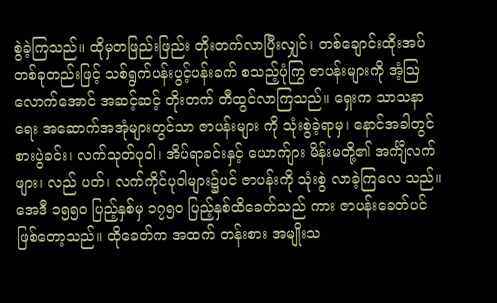စွဲခဲ့ကြသည်။ ထိုမှတဖြည်းဖြည်း တိုးတက်လာပြီးလျှင်၊ တစ်ချောင်းထိုးအပ် တစ်ခုတည်းဖြင့် သစ်ရွက်ပန်းပွင့်ပန်းခက် စသည့်ပုံကြွ ဇာပန်းများကို အံ့ဩ လောက်အောင် အဆင့်ဆင့် တိုးတက် တီထွင်လာကြသည်။ ရှေးက သာသနာရေး အဆောက်အအုံများတွင်သာ ဇာပန်းများ ကို သုံးစွဲခဲ့ရာမှ၊ နောင်အခါတွင် စားပွဲခင်း၊ လက်သုတ်ပုဝါ၊ အိပ်ရာခင်းနှင့် ယောက်ျား မိန်းမတို့၏ အင်္ကျီလက်ဖျား၊ လည် ပတ်၊ လက်ကိုင်ပုဝါများ၌ပင် ဇာပန်းကို သုံးစွဲ လာခဲ့ကြလေ သည်။ အေဒီ ၁၅၅ဝ ပြည့်နှစ်မှ ၁၇၅ဝ ပြည့်နှစ်ထိခေတ်သည် ကား ဇာပန်းခေတ်ပင် ဖြစ်တော့သည်။ ထိုခေတ်က အထက် တန်းစား အမျိုးသ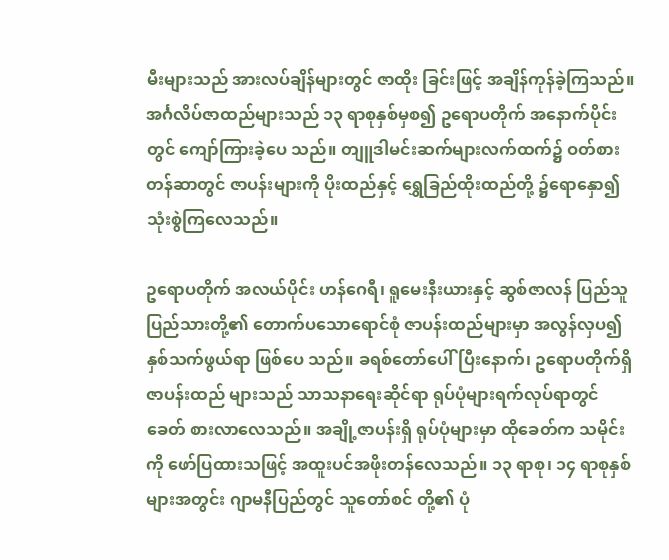မီးများသည် အားလပ်ချိန်များတွင် ဇာထိုး ခြင်းဖြင့် အချိန်ကုန်ခဲ့ကြသည်။ အင်္ဂလိပ်ဇာထည်များသည် ၁၃ ရာစုနှစ်မှစ၍ ဥရောပတိုက် အနောက်ပိုင်းတွင် ကျော်ကြားခဲ့ပေ သည်။ တျူဒါမင်းဆက်များလက်ထက်၌ ဝတ်စားတန်ဆာတွင် ဇာပန်းများကို ပိုးထည်နှင့် ရွှေခြည်ထိုးထည်တို့ ၌ရောနှော၍ သုံးစွဲကြလေသည်။

ဥရောပတိုက် အလယ်ပိုင်း ဟန်ဂေရီ၊ ရူမေးနီးယားနှင့် ဆွစ်ဇာလန် ပြည်သူ ပြည်သားတို့၏ တောက်ပသောရောင်စုံ ဇာပန်းထည်များမှာ အလွန်လှပ၍ နှစ်သက်ဖွယ်ရာ ဖြစ်ပေ သည်။ ခရစ်တော်ပေါ်ပြီးနောက်၊ ဥရောပတိုက်ရှိ ဇာပန်းထည် များသည် သာသနာရေးဆိုင်ရာ ရုပ်ပုံများရက်လုပ်ရာတွင် ခေတ် စားလာလေသည်။ အချို့ဇာပန်းရှိ ရုပ်ပုံများမှာ ထိုခေတ်က သမိုင်းကို ဖော်ပြထားသဖြင့် အထူးပင်အဖိုးတန်လေသည်။ ၁၃ ရာစု၊ ၁၄ ရာစုနှစ်များအတွင်း ဂျာမနီပြည်တွင် သူတော်စင် တို့၏ ပုံ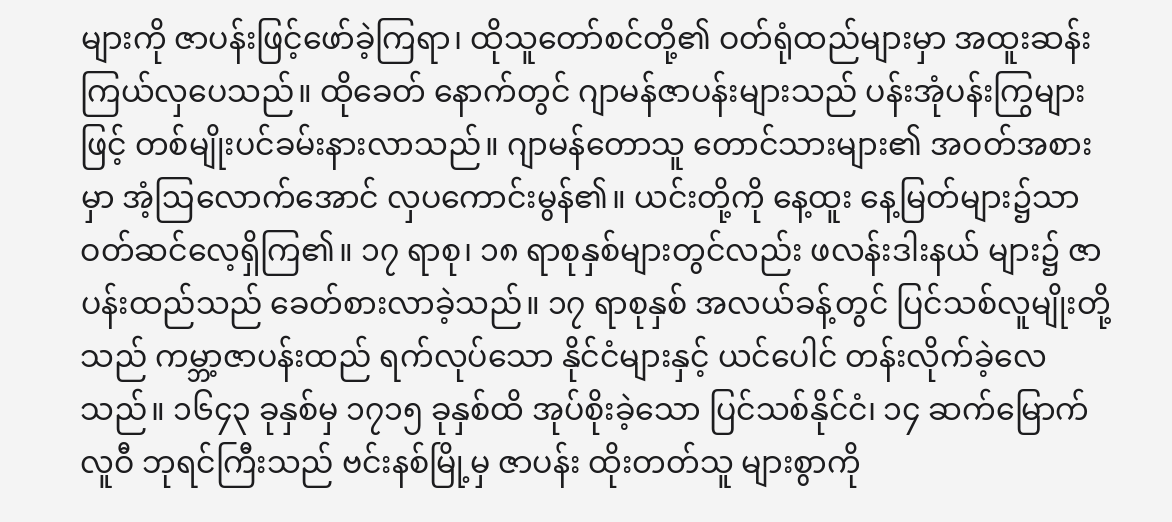များကို ဇာပန်းဖြင့်ဖော်ခဲ့ကြရာ၊ ထိုသူတော်စင်တို့၏ ဝတ်ရုံထည်များမှာ အထူးဆန်းကြယ်လှပေသည်။ ထိုခေတ် နောက်တွင် ဂျာမန်ဇာပန်းများသည် ပန်းအုံပန်းကြွများဖြင့် တစ်မျိုးပင်ခမ်းနားလာသည်။ ဂျာမန်တောသူ တောင်သားများ၏ အဝတ်အစားမှာ အံ့ဩလောက်အောင် လှပကောင်းမွန်၏။ ယင်းတို့ကို နေ့ထူး နေ့မြတ်များ၌သာ ဝတ်ဆင်လေ့ရှိကြ၏။ ၁၇ ရာစု၊ ၁၈ ရာစုနှစ်များတွင်လည်း ဖလန်းဒါးနယ် များ၌ ဇာပန်းထည်သည် ခေတ်စားလာခဲ့သည်။ ၁၇ ရာစုနှစ် အလယ်ခန့်တွင် ပြင်သစ်လူမျိုးတို့သည် ကမ္ဘာ့ဇာပန်းထည် ရက်လုပ်သော နိုင်ငံများနှင့် ယင်ပေါင် တန်းလိုက်ခဲ့လေသည်။ ၁၆၄၃ ခုနှစ်မှ ၁၇၁၅ ခုနှစ်ထိ အုပ်စိုးခဲ့သော ပြင်သစ်နိုင်ငံ၊ ၁၄ ဆက်မြောက် လူဝီ ဘုရင်ကြီးသည် ဗင်းနစ်မြို့မှ ဇာပန်း ထိုးတတ်သူ များစွာကို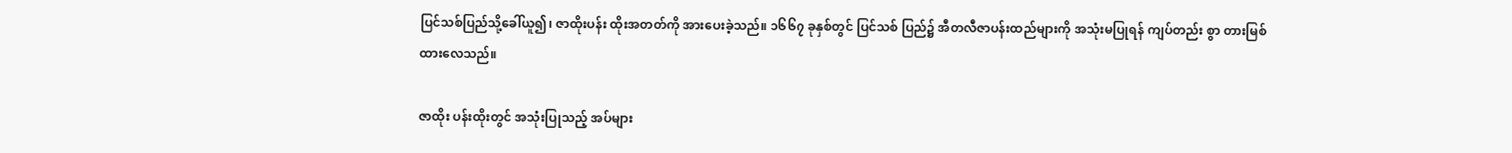ပြင်သစ်ပြည်သို့ခေါ်ယူ၍၊ ဇာထိုးပန်း ထိုးအတတ်ကို အားပေးခဲ့သည်။ ၁၆၆၇ ခုနှစ်တွင် ပြင်သစ် ပြည်၌ အီတလီဇာပန်းထည်များကို အသုံးမပြုရန် ကျပ်တည်း စွာ တားမြစ်ထားလေသည်။

ဇာထိုး ပန်းထိုးတွင် အသုံးပြုသည့် အပ်များ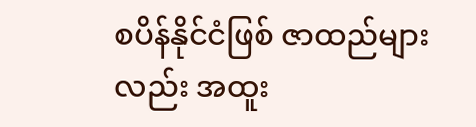စပိန်နိုင်ငံဖြစ် ဇာထည်များလည်း အထူး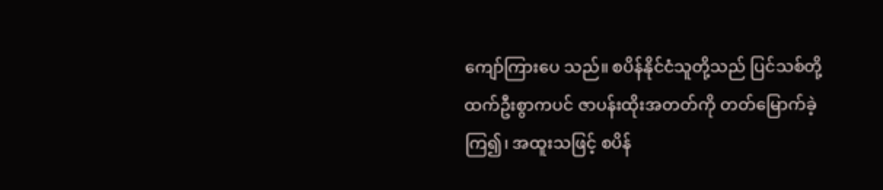ကျော်ကြားပေ သည်။ စပိန်နိုင်ငံသူတို့သည် ပြင်သစ်တို့ထက်ဦးစွာကပင် ဇာပန်းထိုးအတတ်ကို တတ်မြောက်ခဲ့ကြ၍၊ အထူးသဖြင့် စပိန်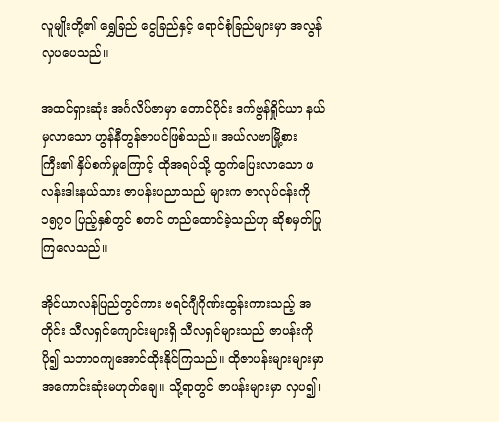လူမျိုးတို့၏ ရွှေခြည် ငွေခြည်နှင့် ရောင်စုံခြည်များမှာ အလွန် လှပပေသည်။

အထင်ရှားဆုံး အင်္ဂလိပ်ဇာမှာ တောင်ပိုင်း ဒက်ဗွန်ရှိုင်ယာ နယ်မှလာသော ဟွန်နီတွန်ဇာပင်ဖြစ်သည်။ အယ်လဗာမြို့စား ကြီး၏ နှိပ်စက်မှုကြောင့် ထိုအရပ်သို့ ထွက်ပြေးလာသော ဖလန်းဒါးနယ်သား ဇာပန်းပညာသည် များက ဇာလုပ်ငန်းကို ၁၅၇ဝ ပြည့်နှစ်တွင် စတင် တည်ထောင်ခဲ့သည်ဟု ဆိုစမှတ်ပြု ကြလေသည်။

အိုင်ယာလန်ပြည်တွင်ကား ဗရင်ဂျီဂိုဏ်းထွန်းကားသည့် အတိုင်း သီလရှင်ကျောင်းများရှိ သီလရှင်များသည် ဇာပန်းကို ပို၍ သဘာဝကျအောင်ထိုးနိုင်ကြသည်။ ထိုဇာပန်းများများမှာ အကောင်းဆုံးမဟုတ်ချေ။ သို့ရာတွင် ဇာပန်းများမှာ လှပ၍၊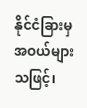နိုင်ငံခြားမှ အဝယ်များသဖြင့်၊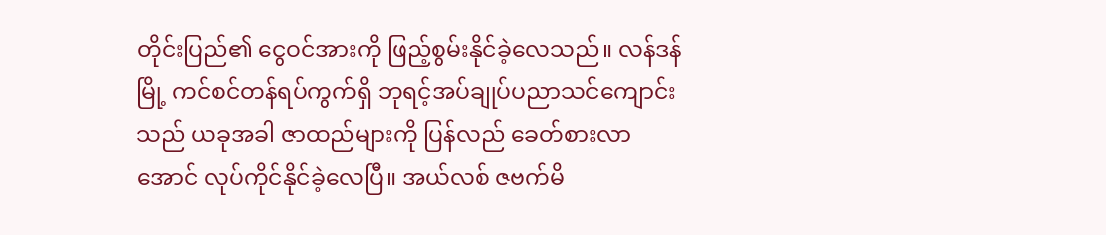တိုင်းပြည်၏ ငွေဝင်အားကို ဖြည့်စွမ်းနိုင်ခဲ့လေသည်။ လန်ဒန်မြို့ ကင်စင်တန်ရပ်ကွက်ရှိ ဘုရင့်အပ်ချုပ်ပညာသင်ကျောင်းသည် ယခုအခါ ဇာထည်များကို ပြန်လည် ခေတ်စားလာအောင် လုပ်ကိုင်နိုင်ခဲ့လေပြီ။ အယ်လစ် ဇဗက်မိ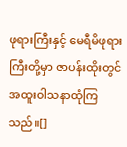ဖုရားကြီးနှင့် မေရီမိဖုရားကြီးတို့မှာ ဇာပန်းထိုးတွင် အထူးဝါသနာထုံကြသည်။[]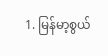1. မြန်မာ့စွယ်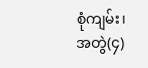စုံကျမ်း၊ အတွဲ(၄)